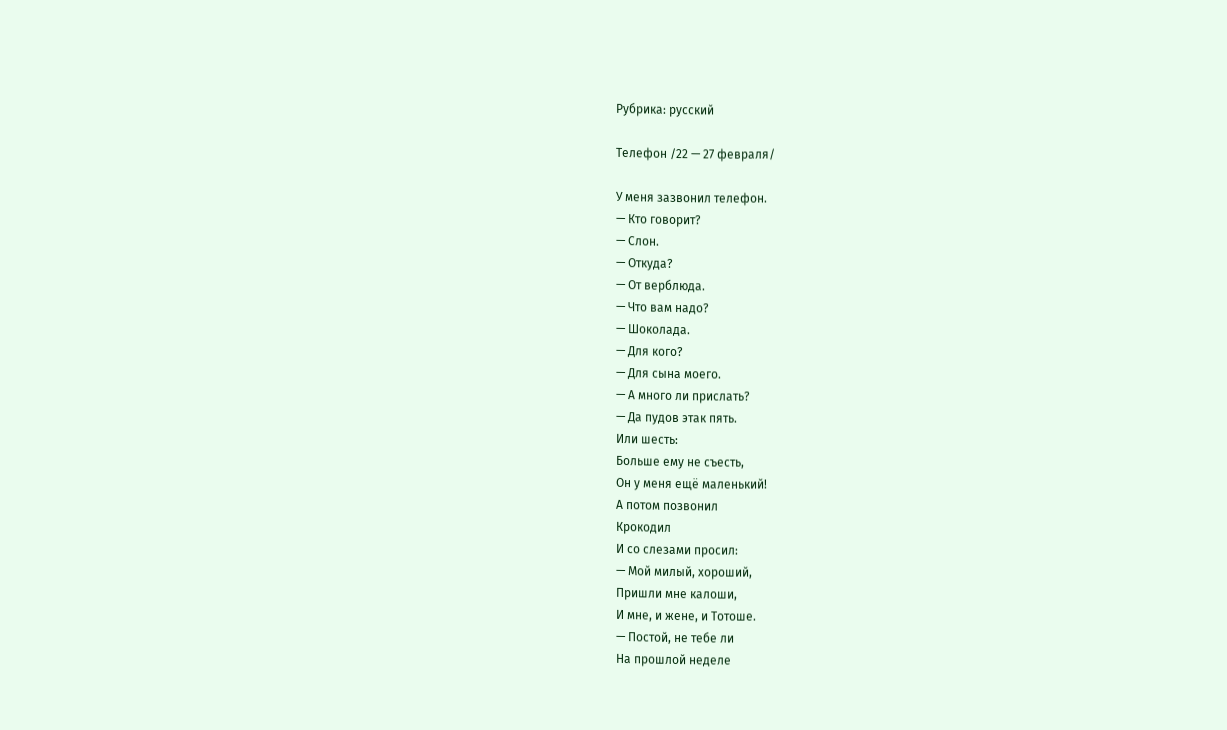Рубрика: русский

Телефон /22 — 27 февраля/

У меня зазвонил телефон.
— Кто говорит?
— Слон.
— Откуда?
— От верблюда.
— Что вам надо?
— Шоколада.
— Для кого?
— Для сына моего.
— А много ли прислать?
— Да пудов этак пять.
Или шесть:
Больше ему не съесть,
Он у меня ещё маленький!
А потом позвонил
Крокодил
И со слезами просил:
— Мой милый, хороший,
Пришли мне калоши,
И мне, и жене, и Тотоше.
— Постой, не тебе ли
На прошлой неделе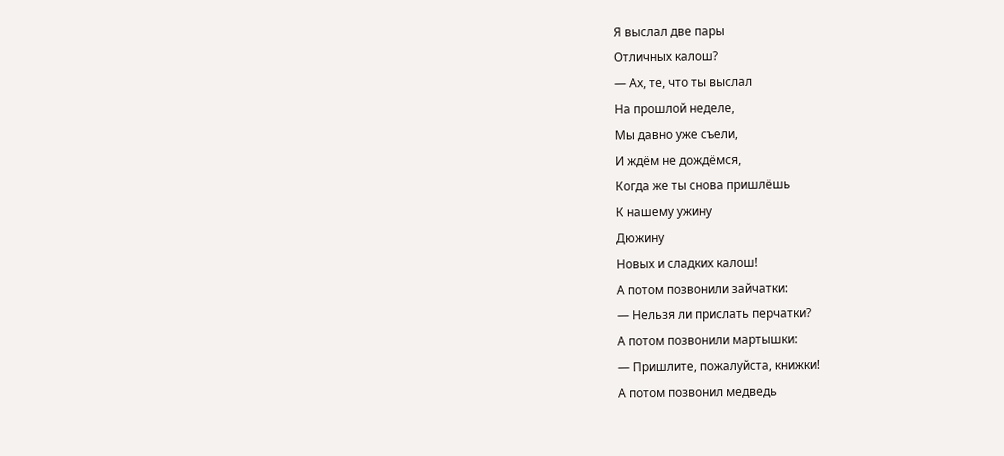Я выслал две пары
Отличных калош?
— Ах, те, что ты выслал
На прошлой неделе,
Мы давно уже съели,
И ждём не дождёмся,
Когда же ты снова пришлёшь
К нашему ужину
Дюжину
Новых и сладких калош!
А потом позвонили зайчатки:
— Нельзя ли прислать перчатки?
А потом позвонили мартышки:
— Пришлите, пожалуйста, книжки!
А потом позвонил медведь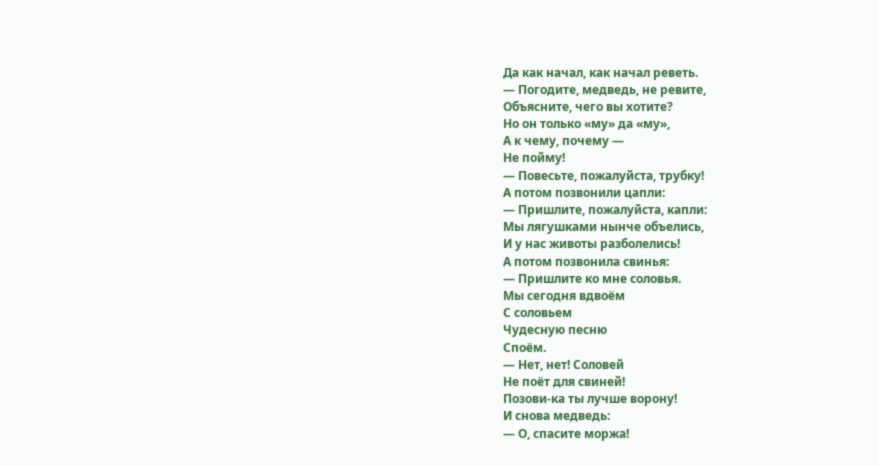Да как начал, как начал реветь.
— Погодите, медведь, не ревите,
Объясните, чего вы хотите?
Но он только «му» да «му»,
А к чему, почему —
Не пойму!
— Повесьте, пожалуйста, трубку!
А потом позвонили цапли:
— Пришлите, пожалуйста, капли:
Мы лягушками нынче объелись,
И у нас животы разболелись!
А потом позвонила свинья:
— Пришлите ко мне соловья.
Мы сегодня вдвоём
С соловьем
Чудесную песню
Споём.
— Нет, нет! Соловей
Не поёт для свиней!
Позови-ка ты лучше ворону!
И снова медведь:
— О, спасите моржа!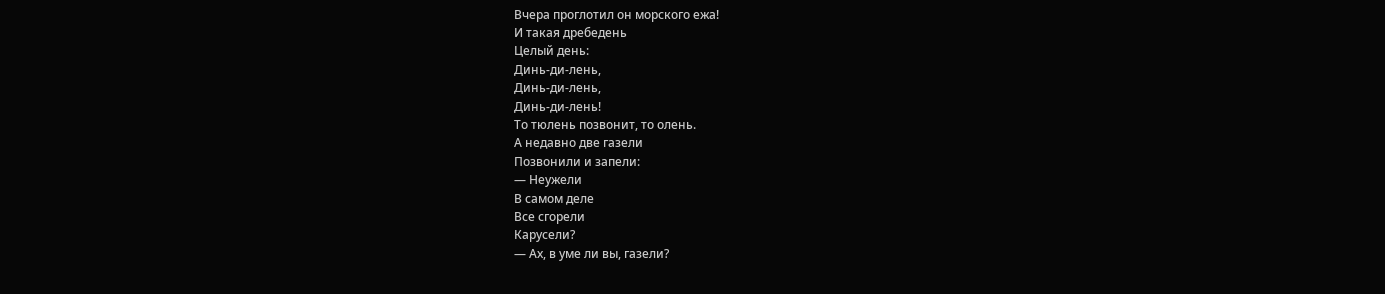Вчера проглотил он морского ежа!
И такая дребедень
Целый день:
Динь-ди-лень,
Динь-ди-лень,
Динь-ди-лень!
То тюлень позвонит, то олень.
А недавно две газели
Позвонили и запели:
— Неужели
В самом деле
Все сгорели
Карусели?
— Ах, в уме ли вы, газели?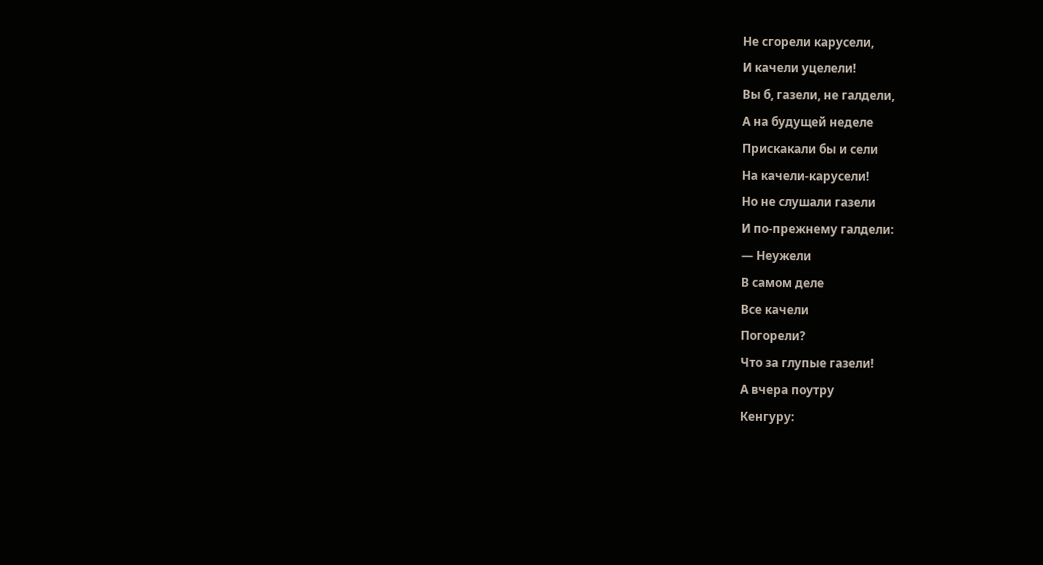Не сгорели карусели,
И качели уцелели!
Вы б, газели, не галдели,
А на будущей неделе
Прискакали бы и сели
На качели-карусели!
Но не слушали газели
И по-прежнему галдели:
— Неужели
В самом деле
Все качели
Погорели?
Что за глупые газели!
А вчера поутру
Кенгуру: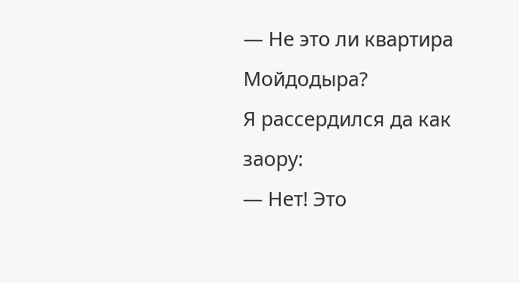— Не это ли квартира Мойдодыра?
Я рассердился да как заору:
— Нет! Это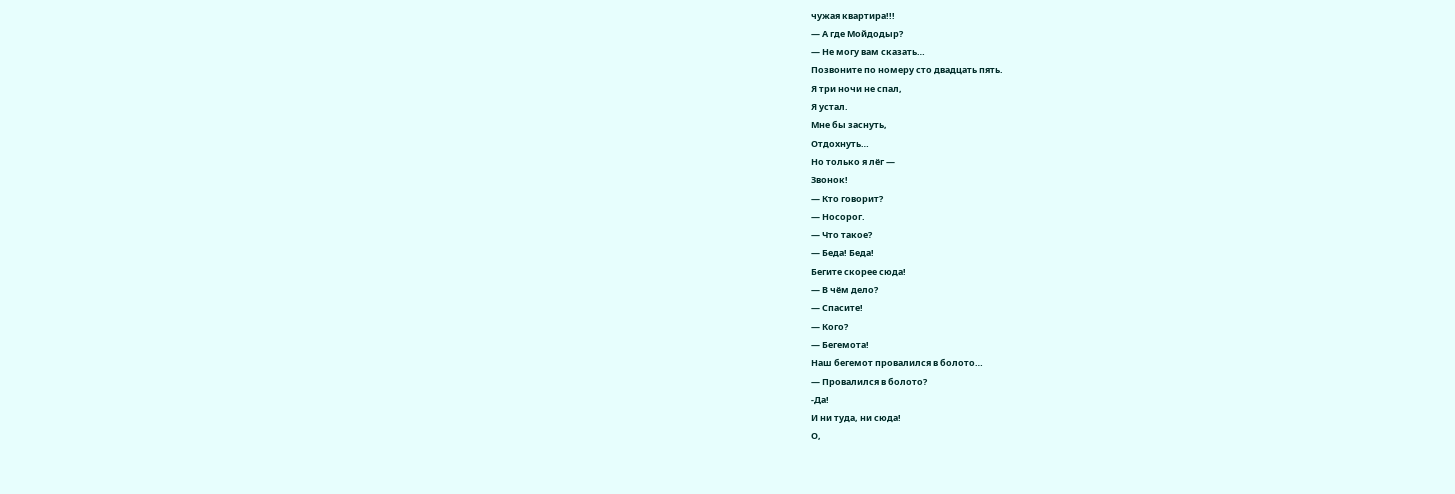чужая квартира!!!
— А где Мойдодыр?
— Не могу вам сказать…
Позвоните по номеру сто двадцать пять.
Я три ночи не спал,
Я устал.
Мне бы заснуть,
Отдохнуть…
Но только я лёг —
Звонок!
— Кто говорит?
— Носорог.
— Что такое?
— Беда! Беда!
Бегите скорее сюда!
— В чём дело?
— Спасите!
— Кого?
— Бегемота!
Наш бегемот провалился в болото…
— Провалился в болото?
-Да!
И ни туда, ни сюда!
О,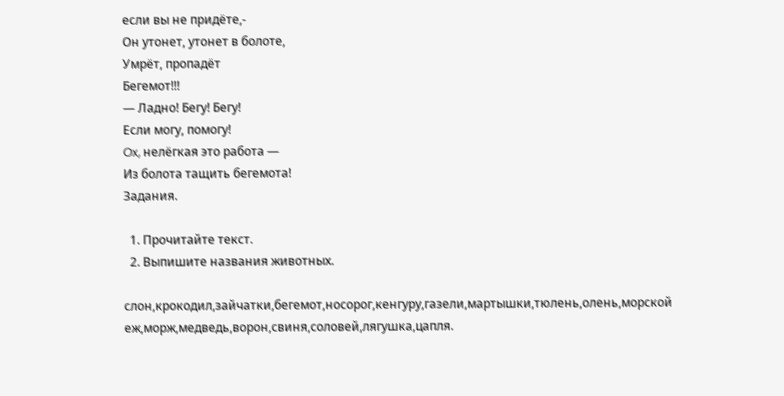если вы не придёте,-
Он утонет, утонет в болоте,
Умрёт, пропадёт
Бегемот!!!
— Ладно! Бегу! Бегу!
Если могу, помогу!
Ox, нелёгкая это работа —
Из болота тащить бегемота!
Задания.

  1. Прочитайте текст.
  2. Выпишите названия животных.

слон,крокодил,зайчатки,бегемот,носорог,кенгуру,газели,мартышки,тюлень,олень,морской еж,морж,медведь,ворон,свиня,соловей,лягушка,цапля.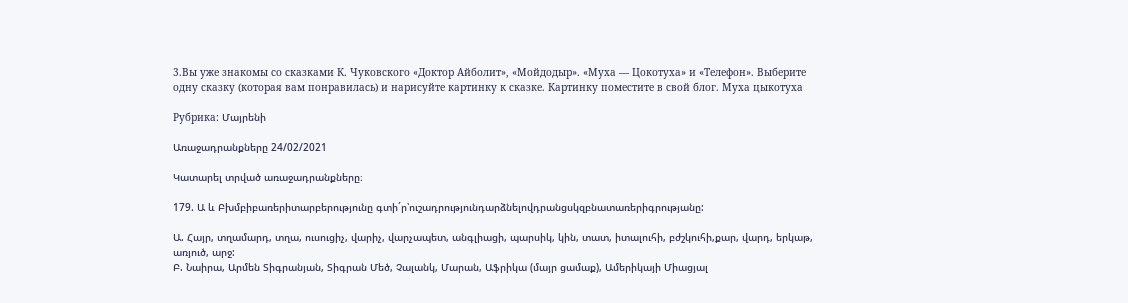3.Вы уже знакомы со сказками К. Чуковского «Доктор Айболит», «Мойдодыр». «Муха — Цокотуха» и «Телефон». Выберите одну сказку (которая вам понравилась) и нарисуйте картинку к сказке. Картинку поместите в свой блог. Муха цыкотуха

Рубрика: Մայրենի

Առաջադրանքները 24/02/2021

Կատարել տրված առաջադրանքները։

179. Ա և Բխմբիբառերիտարբերությունը գտի´ր՝ուշադրությունդարձնելովդրանցսկզբնատառերիգրությանը:

Ա. Հայր, տղամարդ, տղա, ուսուցիչ, վարիչ, վարչապետ, անգլիացի, պարսիկ, կին, տատ, իտալուհի, բժշկուհի,քար, վարդ, երկաթ, առյուծ, արջ:
Բ. Նաիրա, Արմեն Տիգրանյան, Տիգրան Մեծ, Չալանկ, Մարան, Աֆրիկա (մայր ցամաք), Ամերիկայի Միացյալ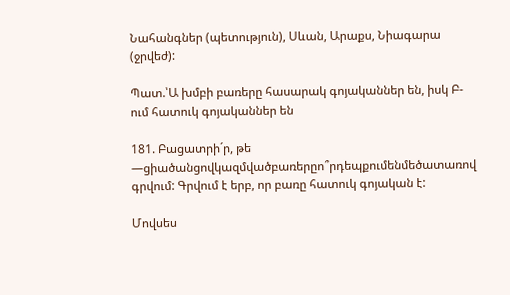Նահանգներ (պետություն), Սևան, Արաքս, Նիագարա (ջրվեժ):

Պատ.՝Ա խմբի բառերը հասարակ գոյականներ են, իսկ Բ-ում հատուկ գոյականներ են

181. Բացատրի´ր, թե —ցիածանցովկազմվածբառերըո՞րդեպքումենմեծատառով գրվում: Գրվում է երբ, որ բառը հատուկ գոյական է:

Մովսես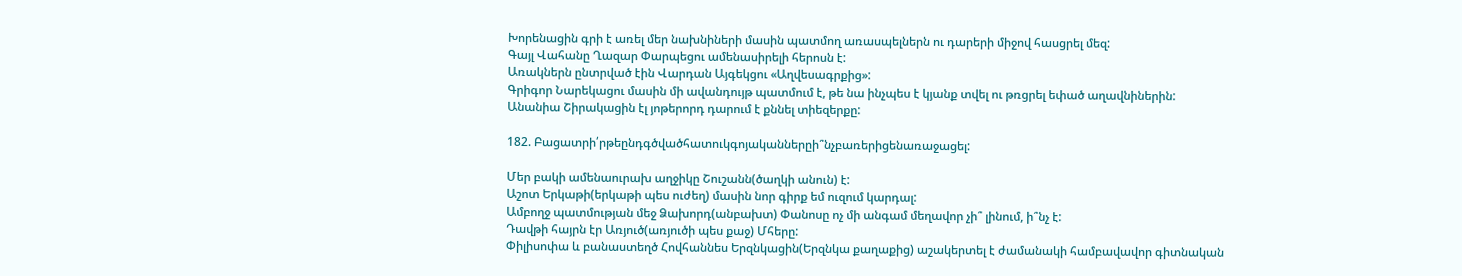Խորենացին գրի է առել մեր նախնիների մասին պատմող առասպելներն ու դարերի միջով հասցրել մեզ:
Գայլ Վահանը Ղազար Փարպեցու ամենասիրելի հերոսն է:
Առակներն ընտրված էին Վարդան Այգեկցու «Աղվեսագրքից»:
Գրիգոր Նարեկացու մասին մի ավանդույթ պատմում է, թե նա ինչպես է կյանք տվել ու թռցրել եփած աղավնիներին:
Անանիա Շիրակացին էլ յոթերորդ դարում է քննել տիեզերքը:

182. Բացատրի՛րթեընդգծվածհատուկգոյականներըի՞նչբառերիցենառաջացել:

Մեր բակի ամենաուրախ աղջիկը Շուշանն(ծաղկի անուն) է:
Աշոտ Երկաթի(երկաթի պես ուժեղ) մասին նոր գիրք եմ ուզում կարդալ:
Ամբողջ պատմության մեջ Ձախորդ(անբախտ) Փանոսը ոչ մի անգամ մեղավոր չի՞ լինում, ի՞նչ է:
Դավթի հայրն էր Առյուծ(առյուծի պես քաջ) Մհերը:
Փիլիսոփա և բանաստեղծ Հովհաննես Երզնկացին(Երզնկա քաղաքից) աշակերտել է ժամանակի համբավավոր գիտնական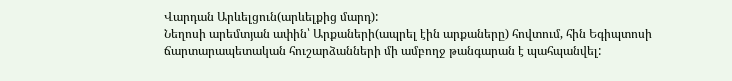Վարդան Արևելցուն(արևելքից մարդ):
Նեղոսի արեմտյան ափին՝ Արքաների(ապրել էին արքաները) հովտում, հին Եգիպտոսի ճարտարապետական հուշարձանների մի ամբողջ թանգարան է պահպանվել: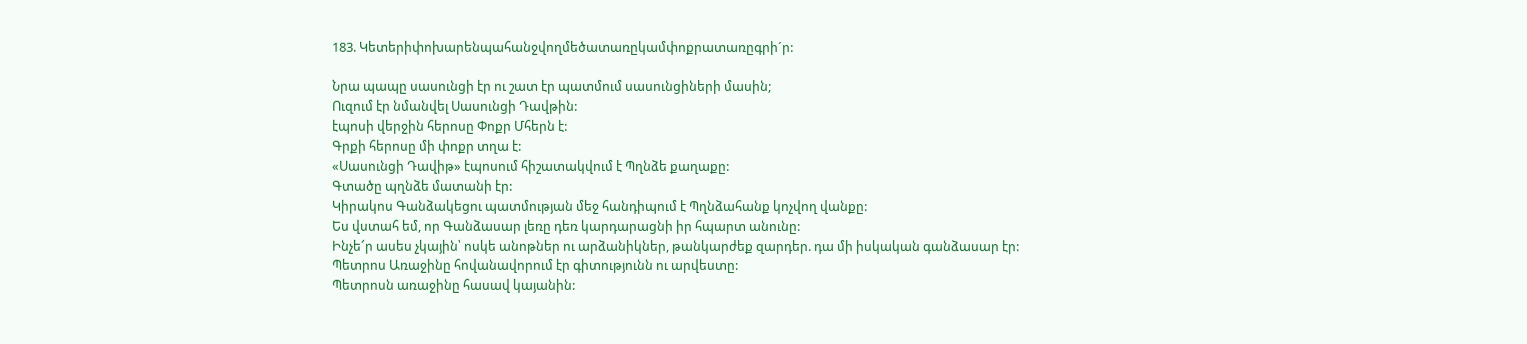183. Կետերիփոխարենպահանջվողմեծատառըկամփոքրատառըգրի´ր:

Նրա պապը սասունցի էր ու շատ էր պատմում սասունցիների մասին;
Ուզում էր նմանվել Սասունցի Դավթին:
էպոսի վերջին հերոսը Փոքր Մհերն է:
Գրքի հերոսը մի փոքր տղա է:
«Սասունցի Դավիթ» էպոսում հիշատակվում է Պղնձե քաղաքը:
Գտածը պղնձե մատանի էր:
Կիրակոս Գանձակեցու պատմության մեջ հանդիպում է Պղնձահանք կոչվող վանքը:
Ես վստահ եմ, որ Գանձասար լեռը դեռ կարդարացնի իր հպարտ անունը:
Ինչե՜ր ասես չկային՝ ոսկե անոթներ ու արձանիկներ, թանկարժեք զարդեր. դա մի իսկական գանձասար էր:
Պետրոս Առաջինը հովանավորում էր գիտությունն ու արվեստը:
Պետրոսն առաջինը հասավ կայանին: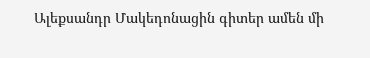Ալեքսանդր Մակեդոնացին գիտեր ամեն մի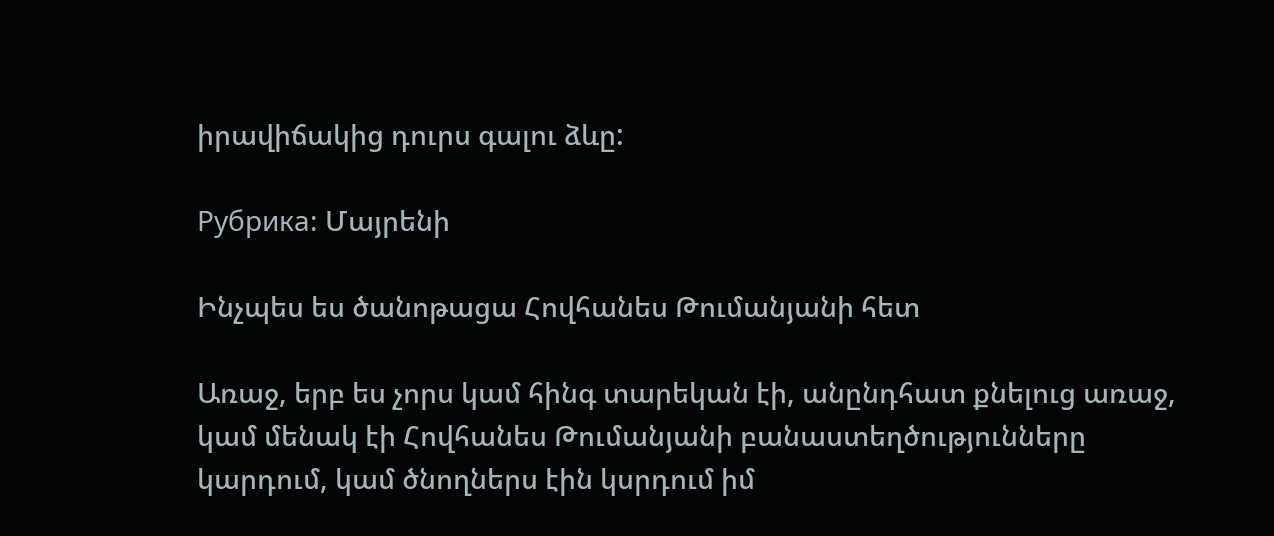իրավիճակից դուրս գալու ձևը:

Рубрика: Մայրենի

Ինչպես ես ծանոթացա Հովհանես Թումանյանի հետ

Առաջ, երբ ես չորս կամ հինգ տարեկան էի, անընդհատ քնելուց առաջ, կամ մենակ էի Հովհանես Թումանյանի բանաստեղծությունները կարդում, կամ ծնողներս էին կսրդում իմ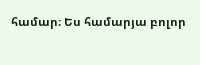համար։ Ես համարյա բոլոր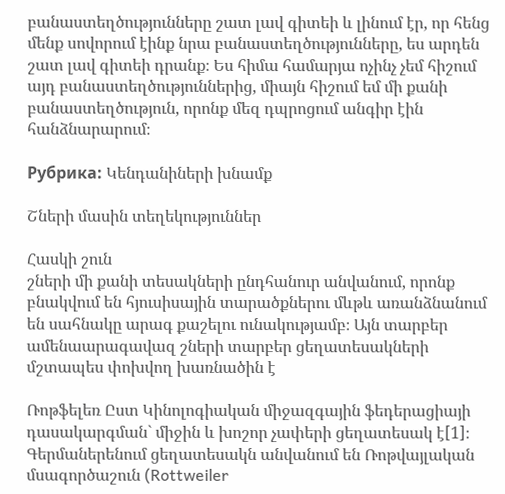բանաստեղծությունները շատ լավ գիտեի և լինում էր, որ հենց մենք սովորում էինք նրա բանաստեղծությունները, ես արդեն շատ լավ գիտեի դրանք։ Ես հիմա համարյա ոչինչ չեմ հիշում այդ բանաստեղծություններից, միայն հիշում եմ մի քանի բանաստեղծություն, որոնք մեզ դպրոցում անգիր էին հանձնարարում։

Рубрика: Կենդանիների խնամք

Շների մասին տեղեկություններ

Հասկի շուն
շների մի քանի տեսակների ընդհանուր անվանում, որոնք բնակվում են հյուսիսային տարածքներու մևթև առանձնանում են սահնակը արագ քաշելու ունակությամբ։ Այն տարբեր ամենաարագավազ շների տարբեր ցեղատեսակների մշտապես փոխվող խառնածին է

Ռոթֆելեռ Ըստ Կինոլոգիական միջազգային ֆեդերացիայի դասակարգման` միջին և խոշոր չափերի ցեղատեսակ է[1]։ Գերմաներենում ցեղատեսակն անվանում են Ռոթվայլական մսագործաշուն (Rottweiler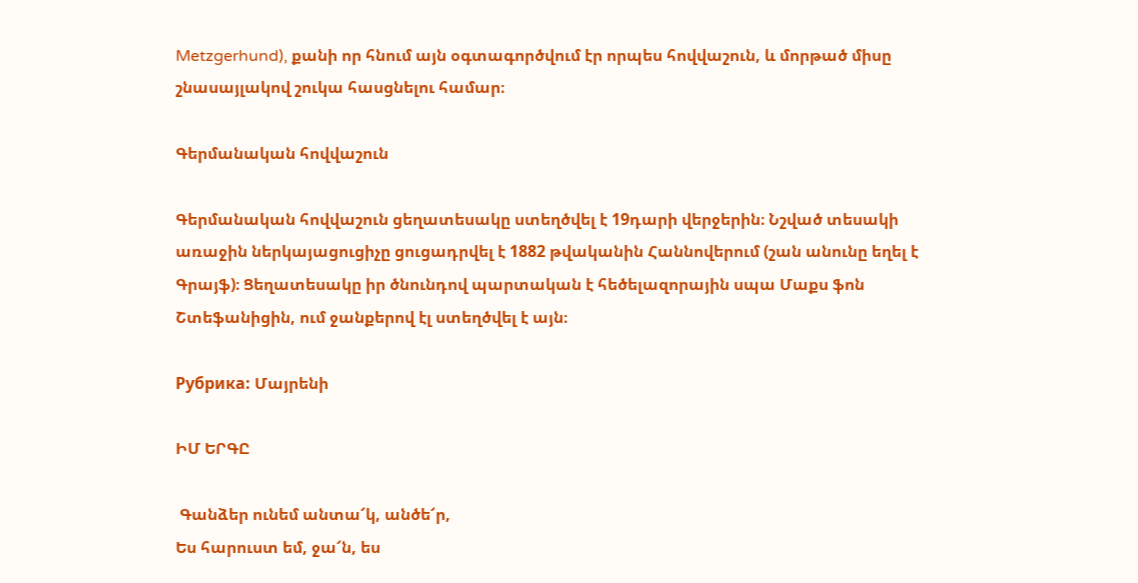Metzgerhund), քանի որ հնում այն օգտագործվում էր որպես հովվաշուն, և մորթած միսը շնասայլակով շուկա հասցնելու համար։

Գերմանական հովվաշուն

Գերմանական հովվաշուն ցեղատեսակը ստեղծվել է 19դարի վերջերին։ Նշված տեսակի առաջին ներկայացուցիչը ցուցադրվել է 1882 թվականին Հաննովերում (շան անունը եղել է Գրայֆ)։ Ցեղատեսակը իր ծնունդով պարտական է հեծելազորային սպա Մաքս ֆոն Շտեֆանիցին, ում ջանքերով էլ ստեղծվել է այն։

Рубрика: Մայրենի

ԻՄ ԵՐԳԸ

 Գանձեր ունեմ անտա՜կ, անծե՜ր,
Ես հարուստ եմ, ջա՜ն, ես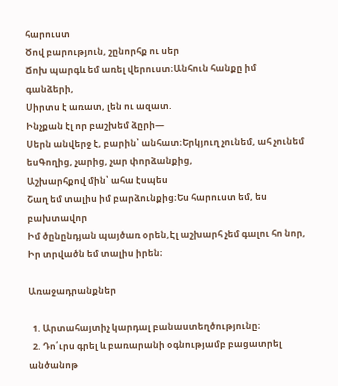հարուստ
Ծով բարություն, շընորհք ու սեր
Ճոխ պարգև եմ առել վերուստ։Անհուն հանքը իմ գանձերի,
Սիրտս է առատ, լեն ու ազատ.
Ինչքան էլ որ բաշխեմ ձըրի—
Սերն անվերջ է, բարին՝ անհատ։Երկյուղ չունեմ, ահ չունեմ եսԳողից, չարից, չար փորձանքից,
Աշխարհքով մին՝ ահա էսպես
Շաղ եմ տալիս իմ բարձունքից։Ես հարուստ եմ, ես բախտավոր
Իմ ծընընդյան պայծառ օրեն,Էլ աշխարհ չեմ գալու հո նոր,
Իր տրվածն եմ տալիս իրեն։

Առաջադրանքներ

  1. Արտահայտիչ կարդալ բանաստեղծությունը։
  2. Դո՛ւրս գրել և բառարանի օգնությամբ բացատրել անծանոթ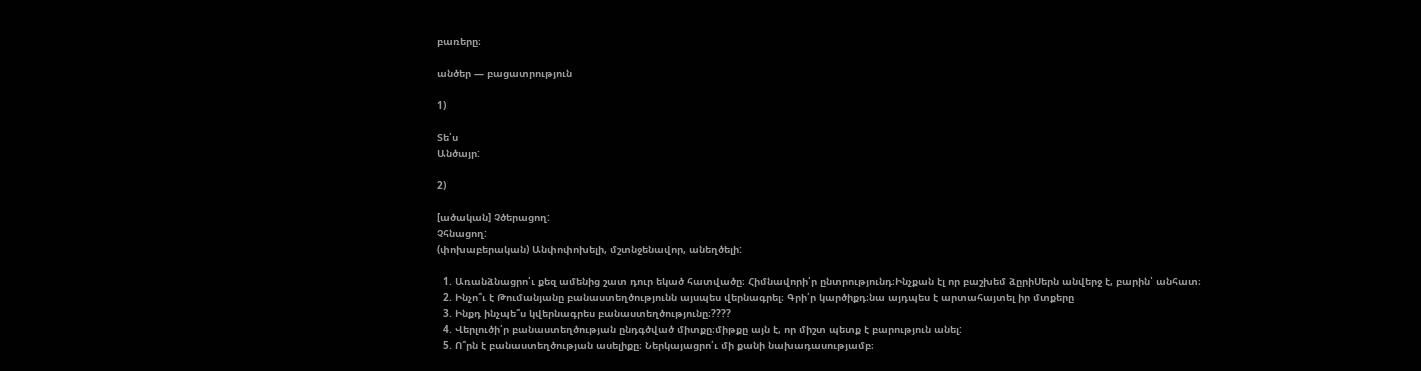բառերը։

անծեր — բացատրություն

1)

Տե՛ս
Անծայր:

2)

[ածական] Չծերացող:
Չհնացող:
(փոխաբերական) Անփոփոխելի, մշտնջենավոր, անեղծելի:

  1. Առանձնացրո՛ւ քեզ ամենից շատ դուր եկած հատվածը։ Հիմնավորի՛ր ընտրությունդ։Ինչքան էլ որ բաշխեմ ձըրիՍերն անվերջ է, բարին՝ անհատ։
  2. Ինչո՞ւ է Թումանյանը բանաստեղծությունն այսպես վերնագրել։ Գրի՛ր կարծիքդ։նա այդպես է արտահայտել իր մտքերը
  3. Ինքդ ինչպե՞ս կվերնագրես բանաստեղծությունը։????
  4. Վերլուծի՛ր բանաստեղծության ընդգծված միտքը։միթքը այն է, որ միշտ պետք է բարություն անել:
  5. Ո՞րն է բանաստեղծության ասելիքը։ Ներկայացրո՛ւ մի քանի նախադասությամբ։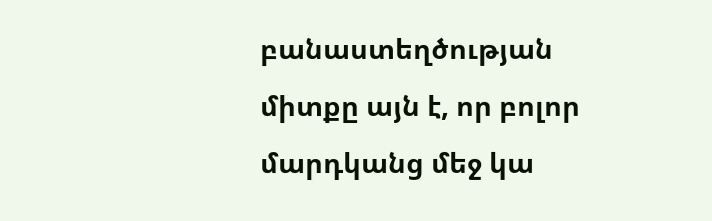բանաստեղծության միտքը այն է, որ բոլոր մարդկանց մեջ կա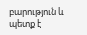բարություն և պետք է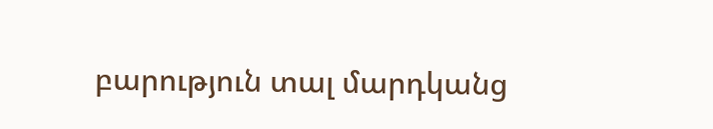բարություն տալ մարդկանց